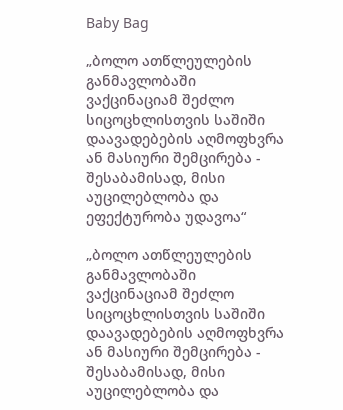Baby Bag

„ბოლო ათწლეულების განმავლობაში ვაქცინაციამ შეძლო სიცოცხლისთვის საშიში დაავადებების აღმოფხვრა ან მასიური შემცირება - შესაბამისად, მისი აუცილებლობა და ეფექტურობა უდავოა“

„ბოლო ათწლეულების განმავლობაში ვაქცინაციამ შეძლო სიცოცხლისთვის საშიში დაავადებების აღმოფხვრა ან მასიური შემცირება - შესაბამისად, მისი აუცილებლობა და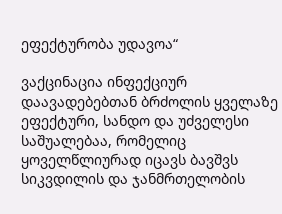ეფექტურობა უდავოა“

ვაქცინაცია ინფექციურ დაავადებებთან ბრძოლის ყველაზე ეფექტური, სანდო და უძველესი საშუალებაა, რომელიც ყოველწლიურად იცავს ბავშვს სიკვდილის და ჯანმრთელობის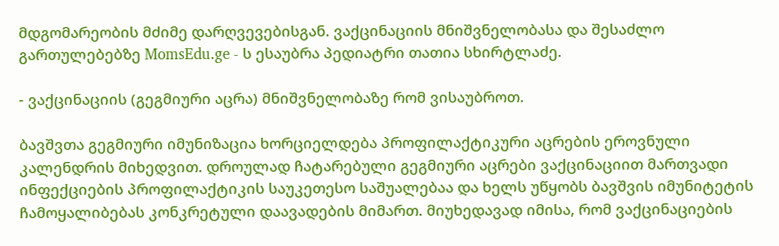მდგომარეობის მძიმე დარღვევებისგან. ვაქცინაციის მნიშვნელობასა და შესაძლო გართულებებზე MomsEdu.ge - ს ესაუბრა პედიატრი თათია სხირტლაძე.

- ვაქცინაციის (გეგმიური აცრა) მნიშვნელობაზე რომ ვისაუბროთ.

ბავშვთა გეგმიური იმუნიზაცია ხორციელდება პროფილაქტიკური აცრების ეროვნული კალენდრის მიხედვით. დროულად ჩატარებული გეგმიური აცრები ვაქცინაციით მართვადი ინფექციების პროფილაქტიკის საუკეთესო საშუალებაა და ხელს უწყობს ბავშვის იმუნიტეტის ჩამოყალიბებას კონკრეტული დაავადების მიმართ. მიუხედავად იმისა, რომ ვაქცინაციების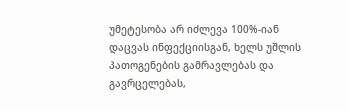უმეტესობა არ იძლევა 100%-იან დაცვას ინფექციისგან, ხელს უშლის პათოგენების გამრავლებას და გავრცელებას,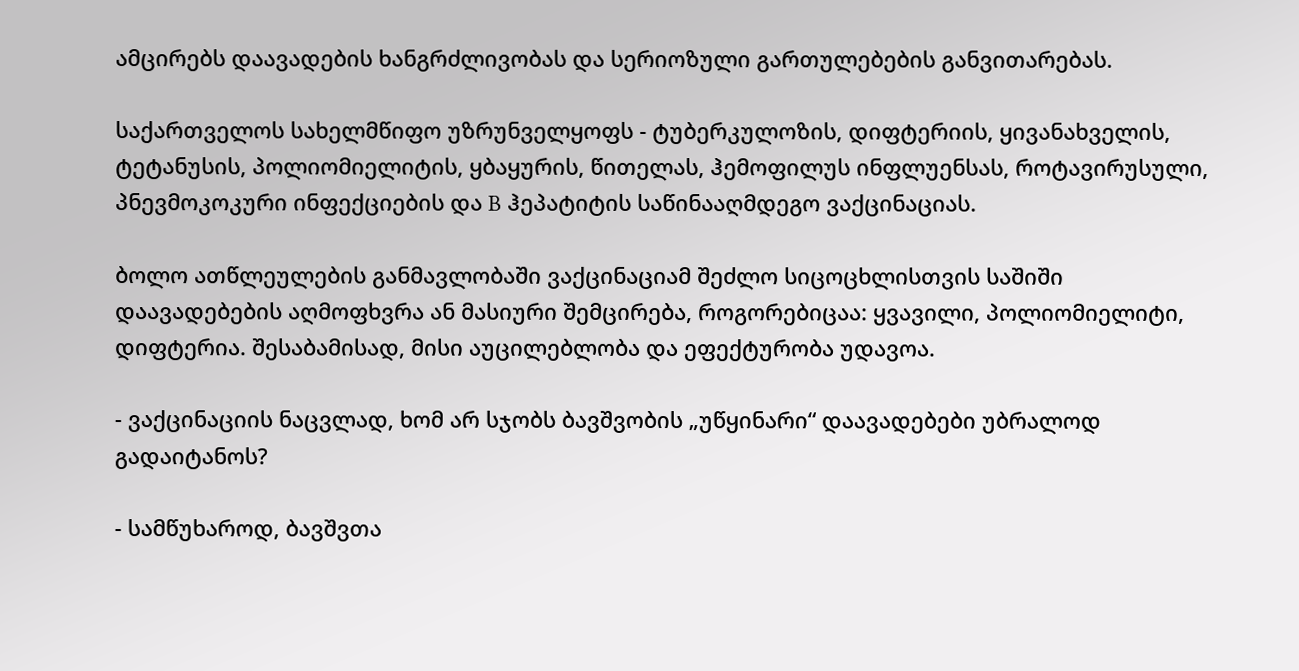ამცირებს დაავადების ხანგრძლივობას და სერიოზული გართულებების განვითარებას.

საქართველოს სახელმწიფო უზრუნველყოფს - ტუბერკულოზის, დიფტერიის, ყივანახველის, ტეტანუსის, პოლიომიელიტის, ყბაყურის, წითელას, ჰემოფილუს ინფლუენსას, როტავირუსული, პნევმოკოკური ინფექციების და B ჰეპატიტის საწინააღმდეგო ვაქცინაციას.

ბოლო ათწლეულების განმავლობაში ვაქცინაციამ შეძლო სიცოცხლისთვის საშიში დაავადებების აღმოფხვრა ან მასიური შემცირება, როგორებიცაა: ყვავილი, პოლიომიელიტი, დიფტერია. შესაბამისად, მისი აუცილებლობა და ეფექტურობა უდავოა.

- ვაქცინაციის ნაცვლად, ხომ არ სჯობს ბავშვობის „უწყინარი“ დაავადებები უბრალოდ გადაიტანოს?

- სამწუხაროდ, ბავშვთა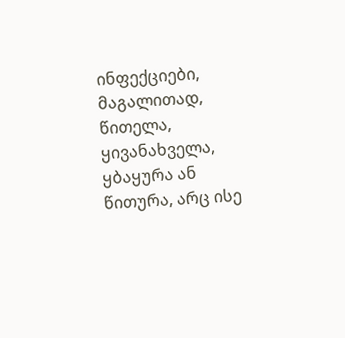ინფექციები, მაგალითად, წითელა, ყივანახველა, ყბაყურა ან წითურა, არც ისე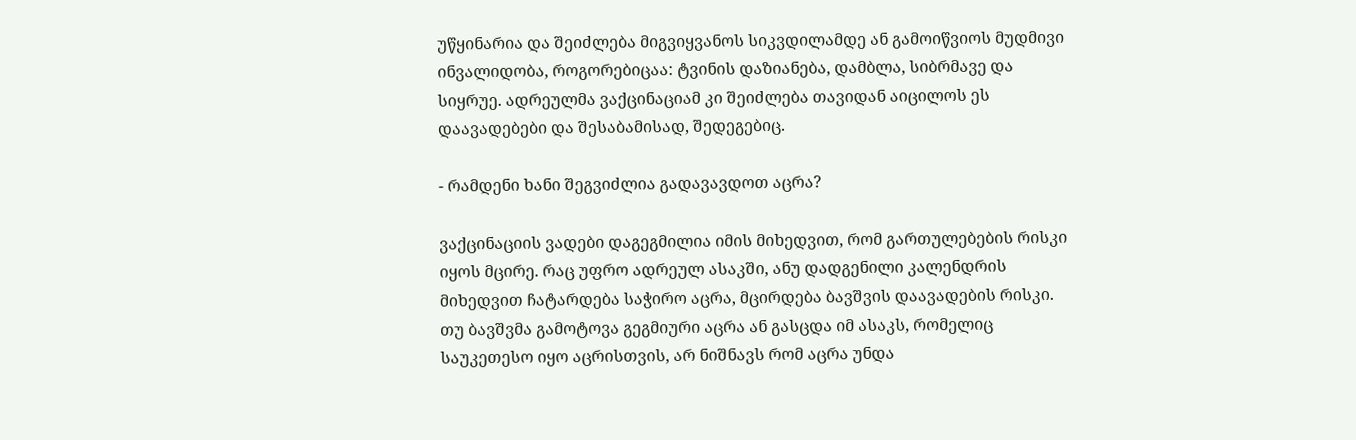უწყინარია და შეიძლება მიგვიყვანოს სიკვდილამდე ან გამოიწვიოს მუდმივი ინვალიდობა, როგორებიცაა: ტვინის დაზიანება, დამბლა, სიბრმავე და სიყრუე. ადრეულმა ვაქცინაციამ კი შეიძლება თავიდან აიცილოს ეს დაავადებები და შესაბამისად, შედეგებიც.

- რამდენი ხანი შეგვიძლია გადავავდოთ აცრა?

ვაქცინაციის ვადები დაგეგმილია იმის მიხედვით, რომ გართულებების რისკი იყოს მცირე. რაც უფრო ადრეულ ასაკში, ანუ დადგენილი კალენდრის მიხედვით ჩატარდება საჭირო აცრა, მცირდება ბავშვის დაავადების რისკი. თუ ბავშვმა გამოტოვა გეგმიური აცრა ან გასცდა იმ ასაკს, რომელიც საუკეთესო იყო აცრისთვის, არ ნიშნავს რომ აცრა უნდა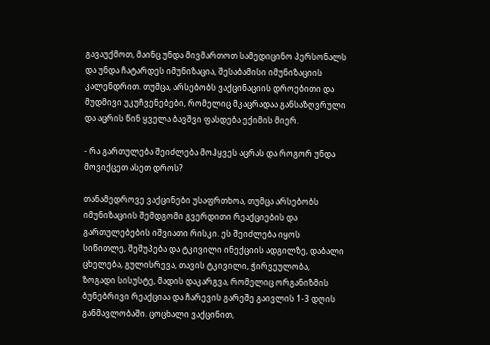გავაუქმოთ, მაინც უნდა მივმართოთ სამედიცინო პერსონალს და უნდა ჩატარდეს იმუნიზაცია, შესაბამისი იმუნიზაციის კალენდრით. თუმცა, არსებობს ვაქცინაციის დროებითი და მუდმივი უკუჩვენებები, რომელიც მკაცრადაა განსაზღვრული და აცრის წინ ყველა ბავშვი ფასდება ექიმის მიერ.

- რა გართულება შეიძლება მოჰყვეს აცრას და როგორ უნდა მოვიქცეთ ასეთ დროს?

თანამედროვე ვაქცინები უსაფრთხოა, თუმცა არსებობს იმუნიზაციის შემდგომი გვერდითი რეაქციების და გართულებების იშვიათი რისკი. ეს შეიძლება იყოს სიწითლე, შეშუპება და ტკივილი ინექციის ადგილზე, დაბალი ცხელება, გულისრევა, თავის ტკივილი, ჭირვეულობა, ზოგადი სისუსტე, მადის დაკარგვა, რომელიც ორგანიზმის ბუნებრივი რეაქციაა და ჩარევის გარეშე გაივლის 1-3 დღის განმავლობაში. ცოცხალი ვაქცინით,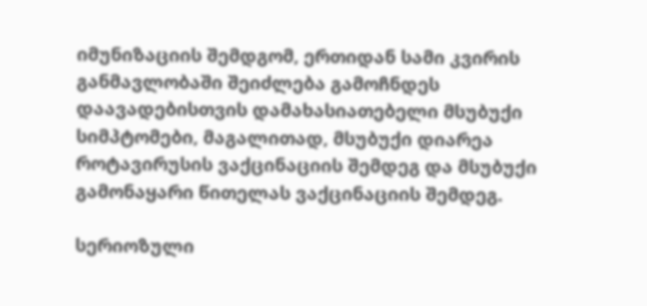იმუნიზაციის შემდგომ, ერთიდან სამი კვირის განმავლობაში შეიძლება გამოჩნდეს დაავადებისთვის დამახასიათებელი მსუბუქი სიმპტომები, მაგალითად, მსუბუქი დიარეა როტავირუსის ვაქცინაციის შემდეგ და მსუბუქი გამონაყარი წითელას ვაქცინაციის შემდეგ.

სერიოზული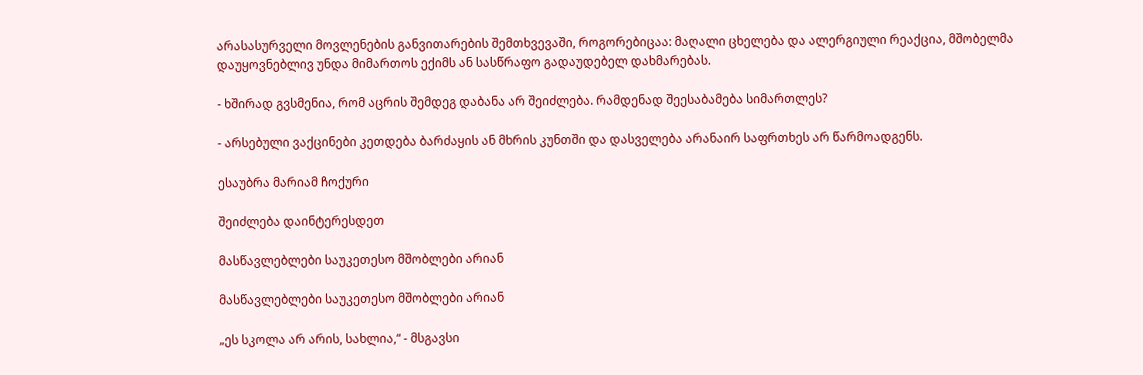არასასურველი მოვლენების განვითარების შემთხვევაში, როგორებიცაა: მაღალი ცხელება და ალერგიული რეაქცია, მშობელმა დაუყოვნებლივ უნდა მიმართოს ექიმს ან სასწრაფო გადაუდებელ დახმარებას.

- ხშირად გვსმენია, რომ აცრის შემდეგ დაბანა არ შეიძლება. რამდენად შეესაბამება სიმართლეს?

- არსებული ვაქცინები კეთდება ბარძაყის ან მხრის კუნთში და დასველება არანაირ საფრთხეს არ წარმოადგენს.

ესაუბრა მარიამ ჩოქური

შეიძლება დაინტერესდეთ

მასწავლებლები საუკეთესო მშობლები არიან

მასწავლებლები საუკეთესო მშობლები არიან

„ეს სკოლა არ არის, სახლია,“ - მსგავსი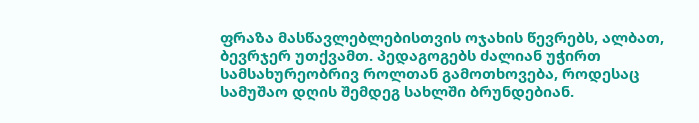ფრაზა მასწავლებლებისთვის ოჯახის წევრებს, ალბათ, ბევრჯერ უთქვამთ. პედაგოგებს ძალიან უჭირთ სამსახურეობრივ როლთან გამოთხოვება, როდესაც სამუშაო დღის შემდეგ სახლში ბრუნდებიან.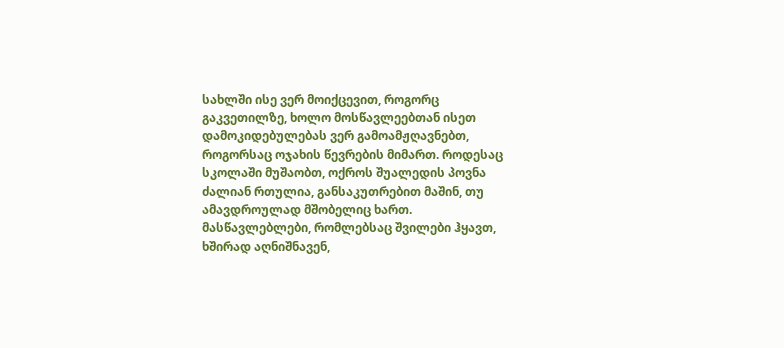სახლში ისე ვერ მოიქცევით, როგორც გაკვეთილზე, ხოლო მოსწავლეებთან ისეთ დამოკიდებულებას ვერ გამოამჟღავნებთ, როგორსაც ოჯახის წევრების მიმართ. როდესაც სკოლაში მუშაობთ, ოქროს შუალედის პოვნა ძალიან რთულია, განსაკუთრებით მაშინ, თუ ამავდროულად მშობელიც ხართ. მასწავლებლები, რომლებსაც შვილები ჰყავთ, ხშირად აღნიშნავენ,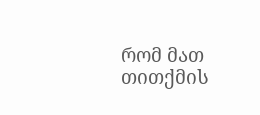რომ მათ თითქმის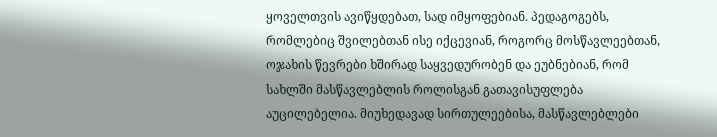ყოველთვის ავიწყდებათ, სად იმყოფებიან. პედაგოგებს, რომლებიც შვილებთან ისე იქცევიან, როგორც მოსწავლეებთან, ოჯახის წევრები ხშირად საყვედურობენ და ეუბნებიან, რომ სახლში მასწავლებლის როლისგან გათავისუფლება აუცილებელია. მიუხედავად სირთულეებისა, მასწავლებლები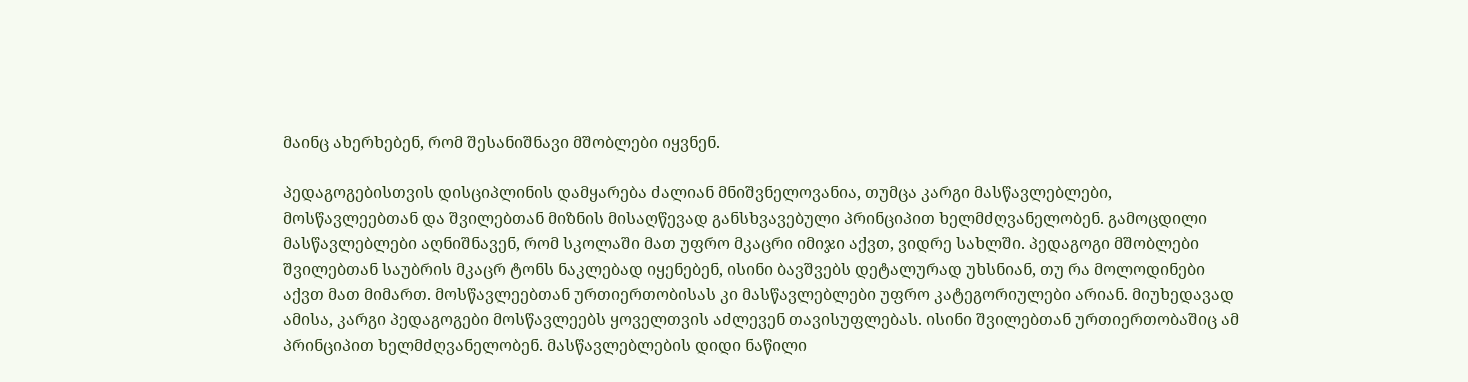მაინც ახერხებენ, რომ შესანიშნავი მშობლები იყვნენ.

პედაგოგებისთვის დისციპლინის დამყარება ძალიან მნიშვნელოვანია, თუმცა კარგი მასწავლებლები, მოსწავლეებთან და შვილებთან მიზნის მისაღწევად განსხვავებული პრინციპით ხელმძღვანელობენ. გამოცდილი მასწავლებლები აღნიშნავენ, რომ სკოლაში მათ უფრო მკაცრი იმიჯი აქვთ, ვიდრე სახლში. პედაგოგი მშობლები შვილებთან საუბრის მკაცრ ტონს ნაკლებად იყენებენ, ისინი ბავშვებს დეტალურად უხსნიან, თუ რა მოლოდინები აქვთ მათ მიმართ. მოსწავლეებთან ურთიერთობისას კი მასწავლებლები უფრო კატეგორიულები არიან. მიუხედავად ამისა, კარგი პედაგოგები მოსწავლეებს ყოველთვის აძლევენ თავისუფლებას. ისინი შვილებთან ურთიერთობაშიც ამ პრინციპით ხელმძღვანელობენ. მასწავლებლების დიდი ნაწილი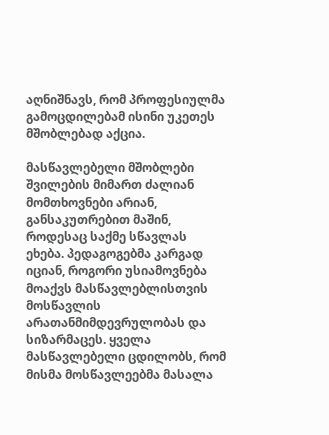აღნიშნავს, რომ პროფესიულმა გამოცდილებამ ისინი უკეთეს მშობლებად აქცია.

მასწავლებელი მშობლები შვილების მიმართ ძალიან მომთხოვნები არიან, განსაკუთრებით მაშინ, როდესაც საქმე სწავლას ეხება. პედაგოგებმა კარგად იციან, როგორი უსიამოვნება მოაქვს მასწავლებლისთვის მოსწავლის არათანმიმდევრულობას და სიზარმაცეს. ყველა მასწავლებელი ცდილობს, რომ მისმა მოსწავლეებმა მასალა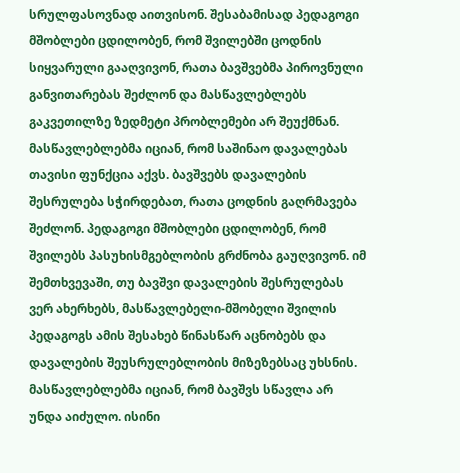სრულფასოვნად აითვისონ. შესაბამისად პედაგოგი მშობლები ცდილობენ, რომ შვილებში ცოდნის სიყვარული გააღვივონ, რათა ბავშვებმა პიროვნული განვითარებას შეძლონ და მასწავლებლებს გაკვეთილზე ზედმეტი პრობლემები არ შეუქმნან. მასწავლებლებმა იციან, რომ საშინაო დავალებას თავისი ფუნქცია აქვს. ბავშვებს დავალების შესრულება სჭირდებათ, რათა ცოდნის გაღრმავება შეძლონ. პედაგოგი მშობლები ცდილობენ, რომ შვილებს პასუხისმგებლობის გრძნობა გაუღვივონ. იმ შემთხვევაში, თუ ბავშვი დავალების შესრულებას ვერ ახერხებს, მასწავლებელი-მშობელი შვილის პედაგოგს ამის შესახებ წინასწარ აცნობებს და დავალების შეუსრულებლობის მიზეზებსაც უხსნის. მასწავლებლებმა იციან, რომ ბავშვს სწავლა არ უნდა აიძულო. ისინი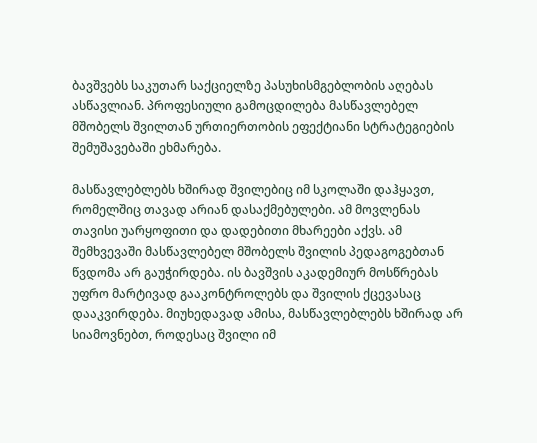ბავშვებს საკუთარ საქციელზე პასუხისმგებლობის აღებას ასწავლიან. პროფესიული გამოცდილება მასწავლებელ მშობელს შვილთან ურთიერთობის ეფექტიანი სტრატეგიების შემუშავებაში ეხმარება.

მასწავლებლებს ხშირად შვილებიც იმ სკოლაში დაჰყავთ, რომელშიც თავად არიან დასაქმებულები. ამ მოვლენას თავისი უარყოფითი და დადებითი მხარეები აქვს. ამ შემხვევაში მასწავლებელ მშობელს შვილის პედაგოგებთან წვდომა არ გაუჭირდება. ის ბავშვის აკადემიურ მოსწრებას უფრო მარტივად გააკონტროლებს და შვილის ქცევასაც დააკვირდება. მიუხედავად ამისა, მასწავლებლებს ხშირად არ სიამოვნებთ, როდესაც შვილი იმ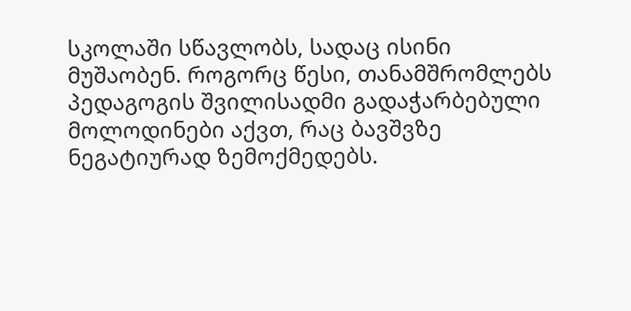სკოლაში სწავლობს, სადაც ისინი მუშაობენ. როგორც წესი, თანამშრომლებს პედაგოგის შვილისადმი გადაჭარბებული მოლოდინები აქვთ, რაც ბავშვზე ნეგატიურად ზემოქმედებს.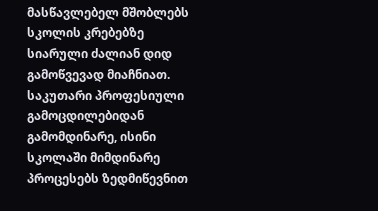მასწავლებელ მშობლებს სკოლის კრებებზე სიარული ძალიან დიდ გამოწვევად მიაჩნიათ. საკუთარი პროფესიული გამოცდილებიდან გამომდინარე, ისინი სკოლაში მიმდინარე პროცესებს ზედმიწევნით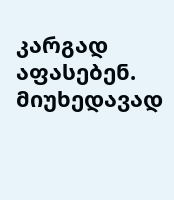კარგად აფასებენ. მიუხედავად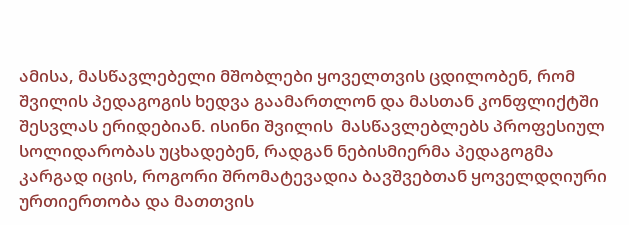ამისა, მასწავლებელი მშობლები ყოველთვის ცდილობენ, რომ შვილის პედაგოგის ხედვა გაამართლონ და მასთან კონფლიქტში შესვლას ერიდებიან. ისინი შვილის  მასწავლებლებს პროფესიულ სოლიდარობას უცხადებენ, რადგან ნებისმიერმა პედაგოგმა კარგად იცის, როგორი შრომატევადია ბავშვებთან ყოველდღიური ურთიერთობა და მათთვის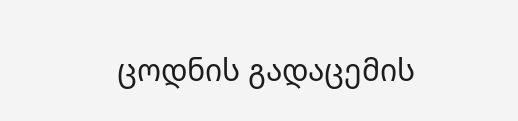ცოდნის გადაცემის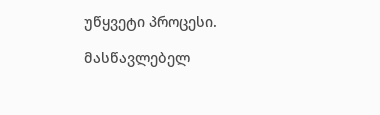უწყვეტი პროცესი.

მასწავლებელ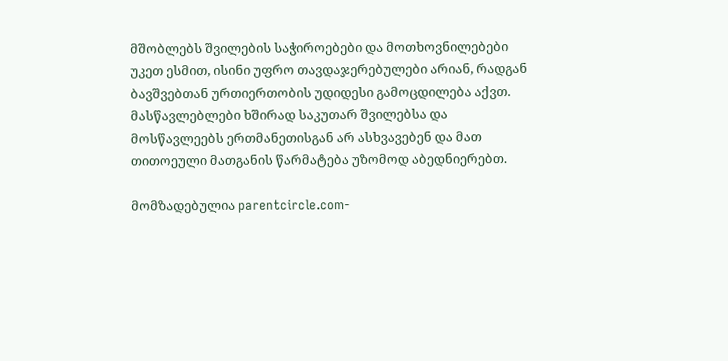მშობლებს შვილების საჭიროებები და მოთხოვნილებები უკეთ ესმით, ისინი უფრო თავდაჯერებულები არიან, რადგან ბავშვებთან ურთიერთობის უდიდესი გამოცდილება აქვთ. მასწავლებლები ხშირად საკუთარ შვილებსა და მოსწავლეებს ერთმანეთისგან არ ასხვავებენ და მათ თითოეული მათგანის წარმატება უზომოდ აბედნიერებთ.

მომზადებულია parentcircle.com-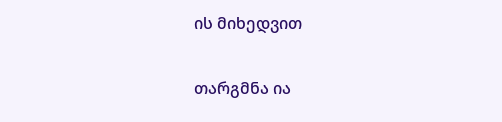ის მიხედვით

თარგმნა ია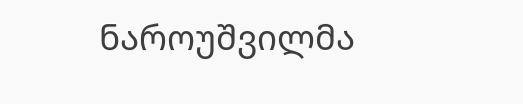ნაროუშვილმა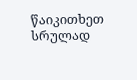წაიკითხეთ სრულად